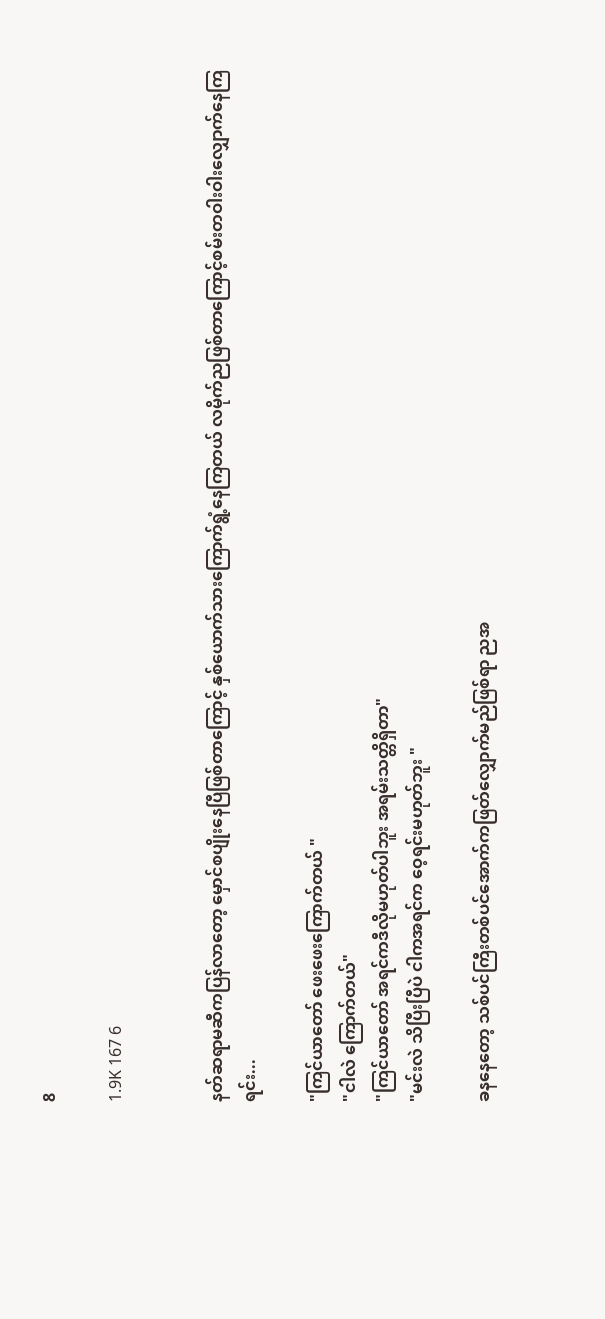8

1.9K 167 6


နတ်ဆရာမဆီကပြန်လာတော့ မှောင်စပျိုးနေပြီဖြစ်တာကြောင့် နှစ်ယောက်သားကြောက်ရွံ့နေကြတယ် လမိုက်ညဖြစ်တာကြောင့်စမ်းတဝါးဝါးလျှောက်နေကြရင်း...

"ကြင်ယာတော် ဖေးဖေးကြောက်တယ် "
"ငါလဲ ကြောက်တယ်"
"ကြင်ယာတော် အရင်ကဒီလိုမဟုတ်ပါဘူး အရမ်းသတ္တိရှိတာ"
"မင်းလဲ သိပြီးပြီပဲ ငါကအရင်က ဝေ့ရင်းမဟုတ်ဘူး "

ခနနေတော့ သစ်ပင်ကြီးတစ်ပင်အောက်ကဖြတ်လျှောက်မည်ဖြစ်ရာ ညအ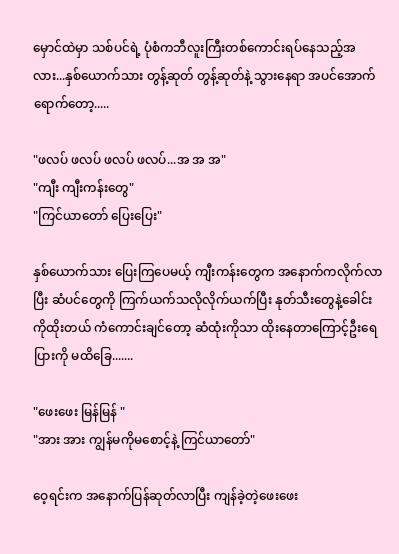မှောင်ထဲမှာ သစ်ပင်ရဲ့ ပုံစံကဘီလူးကြီးတစ်ကောင်းရပ်နေသည့်အလား...နှစ်ယောက်သား တွန့်ဆုတ် တွန့်ဆုတ်နဲ့ သွားနေရာ အပင်အောက်ရောက်တော့.....

"ဖလပ် ဖလပ် ဖလပ် ဖလပ်...အ အ အ"
"ကျီး ကျီးကန်းတွေ"
"ကြင်ယာတော် ပြေးပြေး"

နှစ်ယောက်သား ပြေးကြပေမယ့် ကျီးကန်းတွေက အနောက်ကလိုက်လာပြီး ဆံပင်တွေကို ကြက်ယက်သလိုလိုက်ယက်ပြီး နုတ်သီးတွေနဲ့ခေါင်းကိုထိုးတယ် ကံကောင်းချင်တော့ ဆံထုံးကိုသာ ထိုးနေတာကြောင့်ဦးရေပြားကို မထိခြေ.......

"ဖေးဖေး မြန်မြန် "
"အား အား ကျွန်မကိုမစောင့်နဲ့ ကြင်ယာတော်"

ဝေ့ရင်းက အနောက်ပြန်ဆုတ်လာပြီး ကျန်ခဲ့တဲ့ဖေးဖေး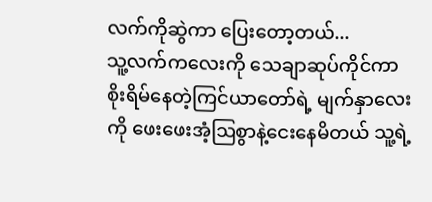လက်ကိုဆွဲကာ ပြေးတော့တယ်...
သူ့လက်ကလေးကို သေချာဆုပ်ကိုင်ကာ စိုးရိမ်နေတဲ့ကြင်ယာတော်ရဲ့ မျက်နှာလေးကို ဖေးဖေးအံ့ဩစွာနဲ့ငေးနေမိတယ် သူ့ရဲ့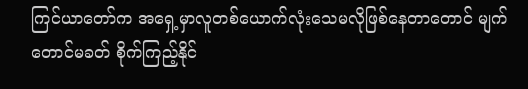ကြင်ယာတော်က အရှေ့မှာလူတစ်ယောက်လုံးသေမလိုဖြစ်နေတာတောင် မျက်တောင်မခတ် စိုက်ကြည့်နိုင်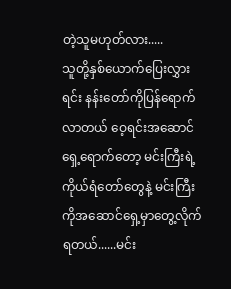တဲ့သူမဟုတ်လား.....
သူတို့နှစ်ယောက်ပြေးလွှားရင်း နန်းတော်ကိုပြန်ရောက်လာတယ် ဝေ့ရင်းအဆောင်ရှေ့ရောက်တော့ မင်းကြီးရဲ့ ကိုယ်ရံတော်တွေနဲ့ မင်းကြီးကိုအဆောင်ရှေ့မှာတွေ့လိုက်ရတယ်......မင်း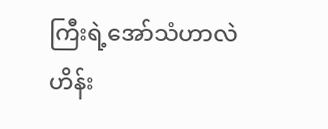ကြီးရဲ့အော်သံဟာလဲ ဟိန်း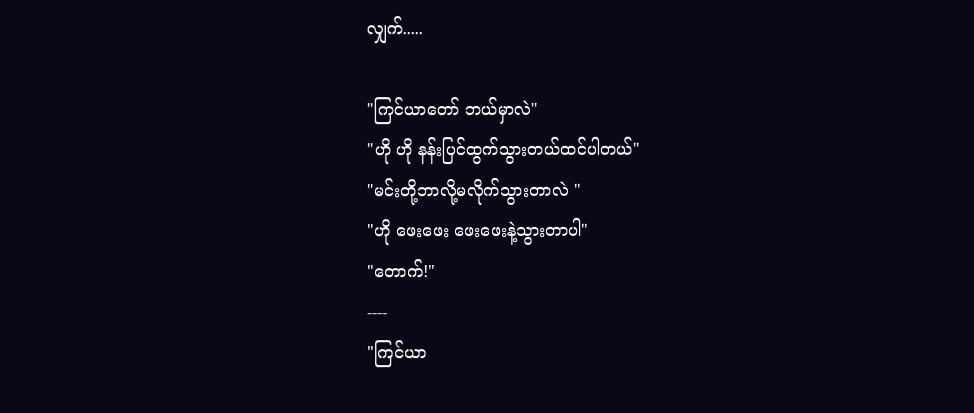လျှက်.....

"ကြင်ယာတော် ဘယ်မှာလဲ"
"ဟို ဟို နန်းပြင်ထွက်သွားတယ်ထင်ပါတယ်"
"မင်းတို့ဘာလို့မလိုက်သွားတာလဲ "
"ဟို ဖေးဖေး ဖေးဖေးနဲ့သွားတာပါ"
"တောက်!"
----
"ကြင်ယာ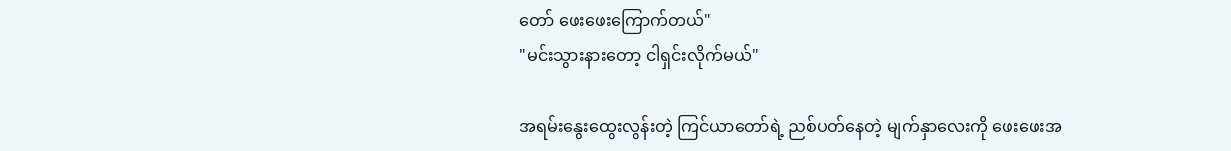တော် ဖေးဖေးကြောက်တယ်"
"မင်းသွားနားတော့ ငါရှင်းလိုက်မယ်"

အရမ်းနွေးထွေးလွန်းတဲ့ ကြင်ယာတော်ရဲ့ ညစ်ပတ်နေတဲ့ မျက်နှာလေးကို ဖေးဖေးအ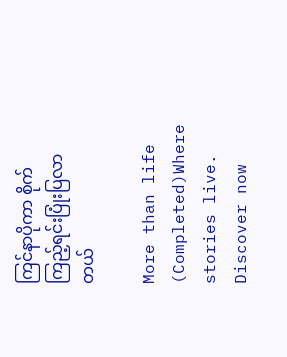ကြင်နာပိုကာ စိုက်ကြည့်ရင်းပြုံးပြလာတယ်

More than life (Completed)Where stories live. Discover now